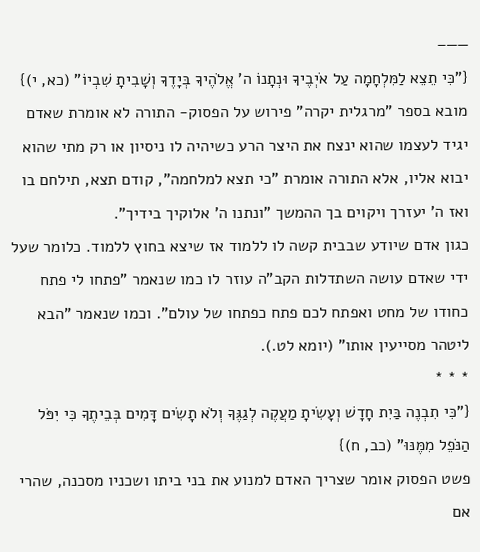——–
{"כִּי תֵצֵא לַמִּלְחָמָה עַל אֹיְבֶיךָ וּנְתָנוֹ ה' אֱלֹהֶיךָ בְּיָדֶךָ וְשָׁבִיתָ שִׁבְיוֹ" (כא, י)}
מובא בספר "מרגלית יקרה" פירוש על הפסוק- התורה לא אומרת שאדם יגיד לעצמו שהוא ינצח את היצר הרע כשיהיה לו ניסיון או רק מתי שהוא יבוא אליו, אלא התורה אומרת "כי תצא למלחמה", קודם תצא, תילחם בו ואז ה' יעזרך ויקוים בך ההמשך "ונתנו ה' אלוקיך בידיך".
כגון אדם שיודע שבבית קשה לו ללמוד אז שיצא בחוץ ללמוד. כלומר שעל ידי שאדם עושה השתדלות הקב"ה עוזר לו כמו שנאמר "פתחו לי פתח כחודו של מחט ואפתח לכם פתח כפתחו של עולם". וכמו שנאמר "הבא ליטהר מסייעין אותו" (יומא לט.).
* * *
{"כִּי תִבְנֶה בַּיִת חָדָשׁ וְעָשִׂיתָ מַעֲקֶה לְגַגֶּךָ וְלֹא תָשִׂים דָּמִים בְּבֵיתֶךָ כִּי יִפֹּל הַנֹּפֵל מִמֶּנּוּ" (כב, ח)}
פשט הפסוק אומר שצריך האדם למנוע את בני ביתו ושכניו מסכנה, שהרי אם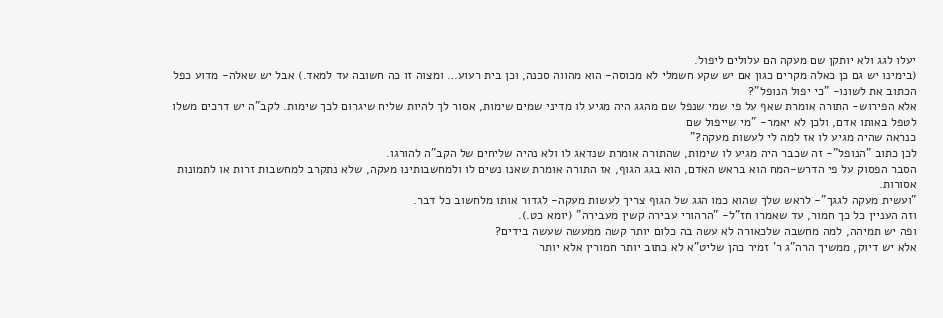יעלו לגג ולא יותקן שם מעקה הם עלולים ליפול.
(בימינו יש גם כן כאלה מקרים כגון אם יש שקע חשמלי לא מכוסה- הוא מהווה סכנה, וכן בית רעוע… ומצוה זו כה חשובה עד למאד.) אבל יש שאלה- מדוע כפל הכתוב את לשונו- "כי יפול הנופל"?
אלא הפירוש- התורה אומרת שאף על פי שמי שנפל שם מהגג היה מגיע לו מדיני שמים שימות, אסור לך להיות שליח שיגרום לכך שימות. לקב"ה יש דרכים משלו לטפל באותו אדם, ולכן לא יאמר- "מי שייפול שם
כנראה שהיה מגיע לו אז למה לי לעשות מעקה?"
לכן כתוב "הנופל"- זה שכבר היה מגיע לו שימות, שהתורה אומרת שנדאג לו ולא נהיה שליחים של הקב"ה להורגו.
הסבר הפסוק על פי הדרש-המח הוא בראש האדם, הוא בגג הגוף, אז התורה אומרת שאנו נשים לו ולמחשבותינו מעקה, שלא נתקרב למחשבות זרות או לתמונות אסורות.
"ועשית מעקה לגגך"- לראש שלך שהוא כמו הגג של הגוף צריך לעשות מעקה- לגדור אותו מלחשוב כל דבר.
וזה העניין כל כך חמור, עד שאמרו חז"ל- "הרהורי עבירה קשין מעבירה" (יומא כט.).
ופה יש תמיהה, למה מחשבה שלכאורה לא עשה בה כלום יותר קשה ממעשה שעשה בידים?
אלא יש דיוק, ממשיך הרה"ג ר' זמיר כהן שליט"א לא כתוב יותר חמורין אלא יותר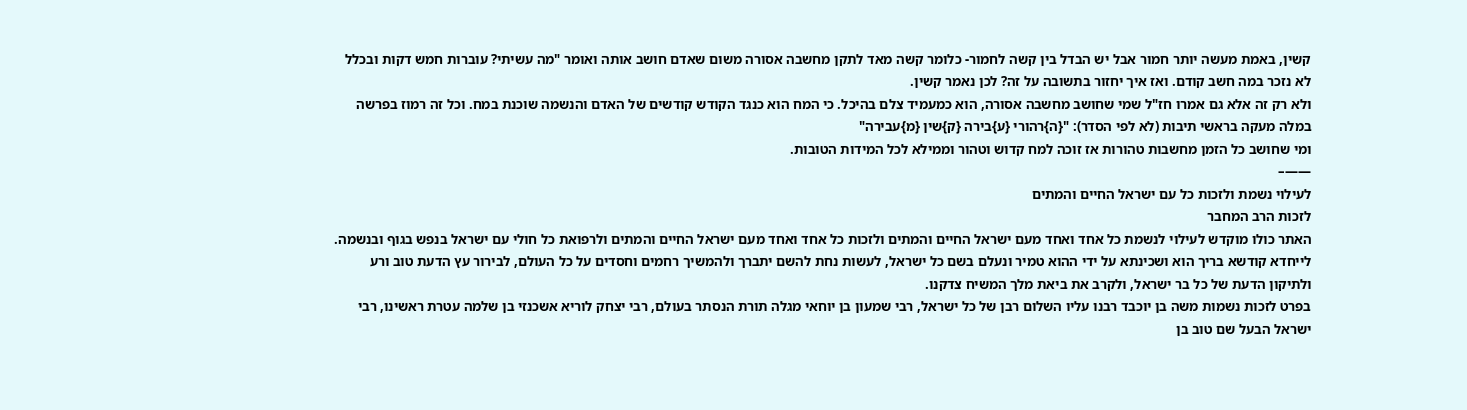קשין, באמת מעשה יותר חמור אבל יש הבדל בין קשה לחמור- כלומר קשה מאד לתקן מחשבה אסורה משום שאדם חושב אותה ואומר "מה עשיתי? עוברות חמש דקות ובכלל לא נזכר במה חשב קודם. ואז איך יחזור בתשובה על זה? לכן נאמר קשין.
ולא רק זה אלא גם אמרו חז"ל שמי שחושב מחשבה אסורה, הוא כמעמיד צלם בהיכל. כי המח הוא כנגד הקודש קודשים של האדם והנשמה שוכנת במח. וכל זה רמוז בפרשה במלה מעקה בראשי תיבות (לא לפי הסדר): "{ה}רהורי {ע}בירה {ק}שין {מ}עבירה"
ומי שחושב כל הזמן מחשבות טהורות אז זוכה למח קדוש וטהור וממילא לכל המידות הטובות.
——–
לעילוי נשמת ולזכות כל עם ישראל החיים והמתים
לזכות הרב המחבר
האתר כולו מוקדש לעילוי לנשמת כל אחד ואחד מעם ישראל החיים והמתים ולזכות כל אחד ואחד מעם ישראל החיים והמתים ולרפואת כל חולי עם ישראל בנפש בגוף ובנשמה. לייחדא קודשא בריך הוא ושכינתא על ידי ההוא טמיר ונעלם בשם כל ישראל, לעשות נחת להשם יתברך ולהמשיך רחמים וחסדים על כל העולם, לבירור עץ הדעת טוב ורע ולתיקון הדעת של כל בר ישראל, ולקרב את ביאת מלך המשיח צדקנו.
בפרט לזכות נשמות משה בן יוכבד רבנו עליו השלום רבן של כל ישראל, רבי שמעון בן יוחאי מגלה תורת הנסתר בעולם, רבי יצחק לוריא אשכנזי בן שלמה עטרת ראשינו, רבי ישראל הבעל שם טוב בן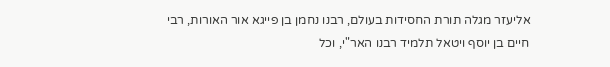אליעזר מגלה תורת החסידות בעולם, רבנו נחמן בן פייגא אור האורות, רבי חיים בן יוסף ויטאל תלמיד רבנו האר"י, וכל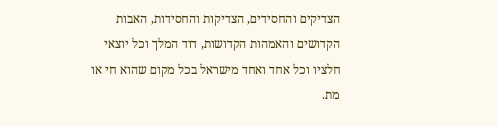הצדיקים והחסידים, הצדיקות והחסידות, האבות הקדושים והאמהות הקדושות, דוד המלך וכל יוצאי חלציו וכל אחד ואחד מישראל בכל מקום שהוא חי או מת.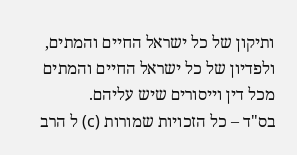ותיקון של כל ישראל החיים והמתים, ולפדיון של כל ישראל החיים והמתים מכל דין וייסורים שיש עליהם.
בס"ד – כל הזכויות שמורות (c) ל הרב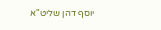יוסף דהן שליט"א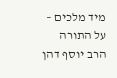מיד מלכים – על התורה
הרב יוסף דהן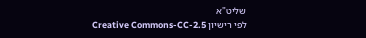שליט"א
לפי רישיון Creative Commons-CC-2.5